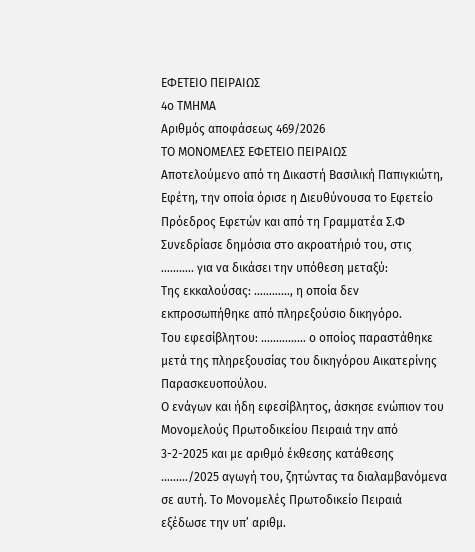ΕΦΕΤΕΙΟ ΠΕΙΡΑΙΩΣ
4ο ΤΜΗΜΑ
Αριθμός αποφάσεως 469/2026
ΤΟ ΜΟΝΟΜΕΛΕΣ ΕΦΕΤΕΙΟ ΠΕΙΡΑΙΩΣ
Αποτελούμενο από τη Δικαστή Βασιλική Παπιγκιώτη, Εφέτη, την οποία όρισε η Διευθύνουσα το Εφετείο Πρόεδρος Εφετών και από τη Γραμματέα Σ.Φ
Συνεδρίασε δημόσια στο ακροατήριό του, στις ……….. για να δικάσει την υπόθεση μεταξύ:
Της εκκαλούσας: …………, η οποία δεν εκπροσωπήθηκε από πληρεξούσιο δικηγόρο.
Του εφεσίβλητου: …………… ο οποίος παραστάθηκε μετά της πληρεξουσίας του δικηγόρου Αικατερίνης Παρασκευοπούλου.
Ο ενάγων και ήδη εφεσίβλητος, άσκησε ενώπιον του Μονομελούς Πρωτοδικείου Πειραιά την από 3-2-2025 και με αριθμό έκθεσης κατάθεσης ………/2025 αγωγή του, ζητώντας τα διαλαμβανόμενα σε αυτή. Το Μονομελές Πρωτοδικείο Πειραιά εξέδωσε την υπ’ αριθμ.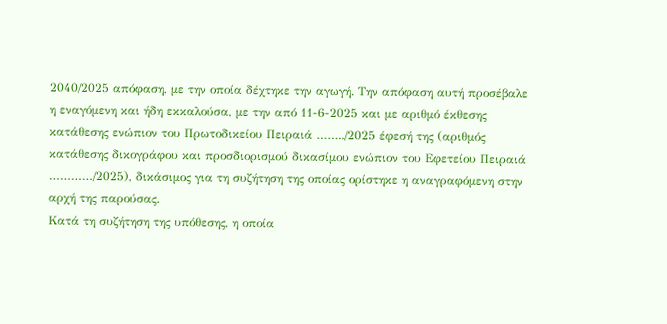2040/2025 απόφαση, με την οποία δέχτηκε την αγωγή. Την απόφαση αυτή προσέβαλε η εναγόμενη και ήδη εκκαλούσα, με την από 11-6-2025 και με αριθμό έκθεσης κατάθεσης ενώπιον του Πρωτοδικείου Πειραιά ……../2025 έφεσή της (αριθμός κατάθεσης δικογράφου και προσδιορισμού δικασίμου ενώπιον του Εφετείου Πειραιά …………/2025), δικάσιμος για τη συζήτηση της οποίας ορίστηκε η αναγραφόμενη στην αρχή της παρούσας.
Κατά τη συζήτηση της υπόθεσης, η οποία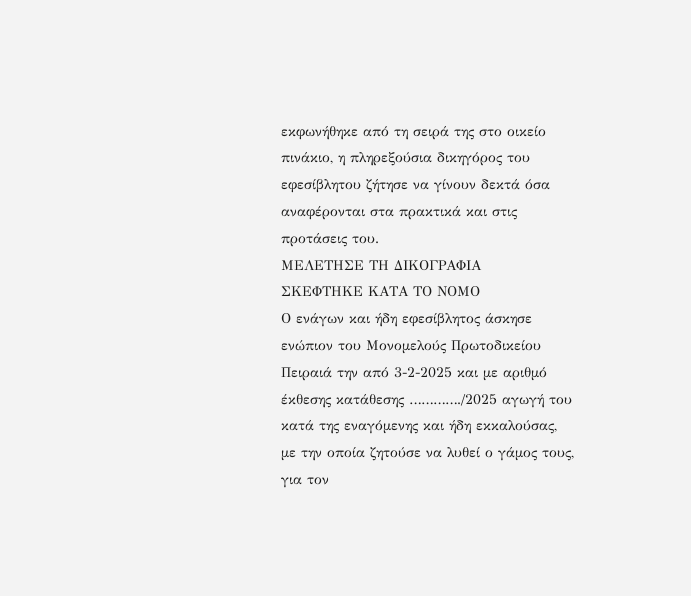εκφωνήθηκε από τη σειρά της στο οικείο πινάκιο, η πληρεξούσια δικηγόρος του εφεσίβλητου ζήτησε να γίνουν δεκτά όσα αναφέρονται στα πρακτικά και στις προτάσεις του.
ΜΕΛΕΤΗΣΕ ΤΗ ΔΙΚΟΓΡΑΦΙΑ
ΣΚΕΦΤΗΚΕ ΚΑΤΑ ΤΟ ΝΟΜΟ
Ο ενάγων και ήδη εφεσίβλητος άσκησε ενώπιον του Μονομελούς Πρωτοδικείου Πειραιά την από 3-2-2025 και με αριθμό έκθεσης κατάθεσης …………./2025 αγωγή του κατά της εναγόμενης και ήδη εκκαλούσας, με την οποία ζητούσε να λυθεί ο γάμος τους, για τον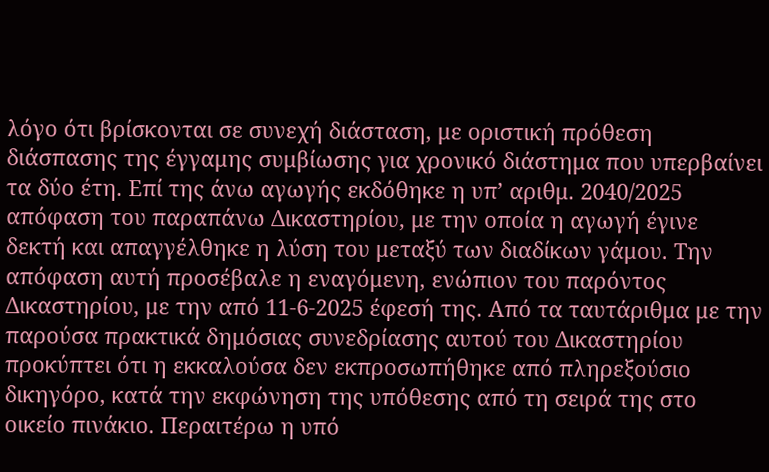λόγο ότι βρίσκονται σε συνεχή διάσταση, με οριστική πρόθεση διάσπασης της έγγαμης συμβίωσης για χρονικό διάστημα που υπερβαίνει τα δύο έτη. Επί της άνω αγωγής εκδόθηκε η υπ’ αριθμ. 2040/2025 απόφαση του παραπάνω Δικαστηρίου, με την οποία η αγωγή έγινε δεκτή και απαγγέλθηκε η λύση του μεταξύ των διαδίκων γάμου. Την απόφαση αυτή προσέβαλε η εναγόμενη, ενώπιον του παρόντος Δικαστηρίου, με την από 11-6-2025 έφεσή της. Από τα ταυτάριθμα με την παρούσα πρακτικά δημόσιας συνεδρίασης αυτού του Δικαστηρίου προκύπτει ότι η εκκαλούσα δεν εκπροσωπήθηκε από πληρεξούσιο δικηγόρο, κατά την εκφώνηση της υπόθεσης από τη σειρά της στο οικείο πινάκιο. Περαιτέρω η υπό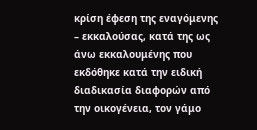κρίση έφεση της εναγόμενης – εκκαλούσας, κατά της ως άνω εκκαλουμένης που εκδόθηκε κατά την ειδική διαδικασία διαφορών από την οικογένεια, τον γάμο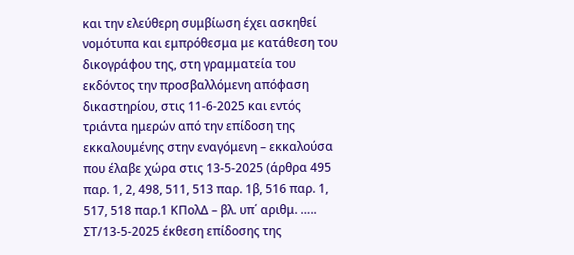και την ελεύθερη συμβίωση έχει ασκηθεί νομότυπα και εμπρόθεσμα με κατάθεση του δικογράφου της, στη γραμματεία του εκδόντος την προσβαλλόμενη απόφαση δικαστηρίου, στις 11-6-2025 και εντός τριάντα ημερών από την επίδοση της εκκαλουμένης στην εναγόμενη – εκκαλούσα που έλαβε χώρα στις 13-5-2025 (άρθρα 495 παρ. 1, 2, 498, 511, 513 παρ. 1β, 516 παρ. 1, 517, 518 παρ.1 ΚΠολΔ – βλ. υπ΄ αριθμ. ….. ΣΤ/13-5-2025 έκθεση επίδοσης της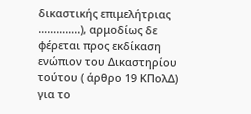δικαστικής επιμελήτριας …………..), αρμοδίως δε φέρεται προς εκδίκαση ενώπιον του Δικαστηρίου τούτου ( άρθρο 19 ΚΠολΔ) για το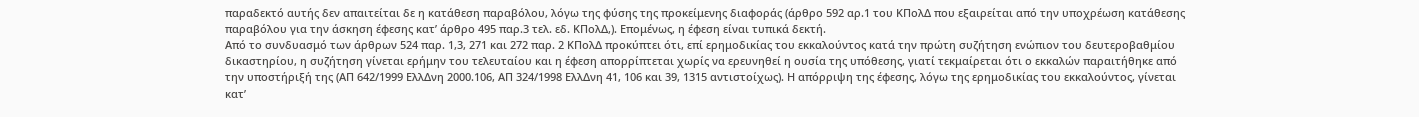παραδεκτό αυτής δεν απαιτείται δε η κατάθεση παραβόλου, λόγω της φύσης της προκείμενης διαφοράς (άρθρο 592 αρ.1 του ΚΠολΔ που εξαιρείται από την υποχρέωση κατάθεσης παραβόλου για την άσκηση έφεσης κατ’ άρθρο 495 παρ.3 τελ. εδ. ΚΠολΔ,). Επομένως, η έφεση είναι τυπικά δεκτή.
Από το συνδυασμό των άρθρων 524 παρ. 1,3, 271 και 272 παρ. 2 ΚΠολΔ προκύπτει ότι, επί ερημοδικίας του εκκαλούντος κατά την πρώτη συζήτηση ενώπιον του δευτεροβαθμίου δικαστηρίου, η συζήτηση γίνεται ερήμην του τελευταίου και η έφεση απορρίπτεται χωρίς να ερευνηθεί η ουσία της υπόθεσης, γιατί τεκμαίρεται ότι ο εκκαλών παραιτήθηκε από την υποστήριξή της (ΑΠ 642/1999 ΕλλΔνη 2000.106, ΑΠ 324/1998 ΕλλΔνη 41, 106 και 39, 1315 αντιστοίχως). Η απόρριψη της έφεσης, λόγω της ερημοδικίας του εκκαλούντος, γίνεται κατ’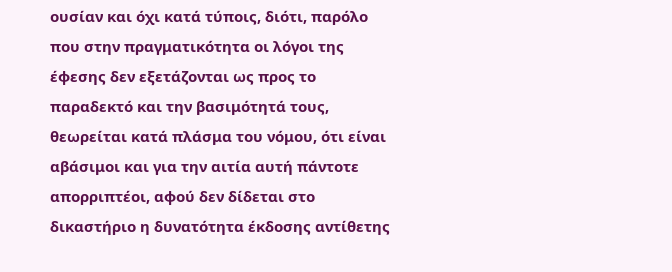ουσίαν και όχι κατά τύποις, διότι, παρόλο που στην πραγματικότητα οι λόγοι της έφεσης δεν εξετάζονται ως προς το παραδεκτό και την βασιμότητά τους, θεωρείται κατά πλάσμα του νόμου, ότι είναι αβάσιμοι και για την αιτία αυτή πάντοτε απορριπτέοι, αφού δεν δίδεται στο δικαστήριο η δυνατότητα έκδοσης αντίθετης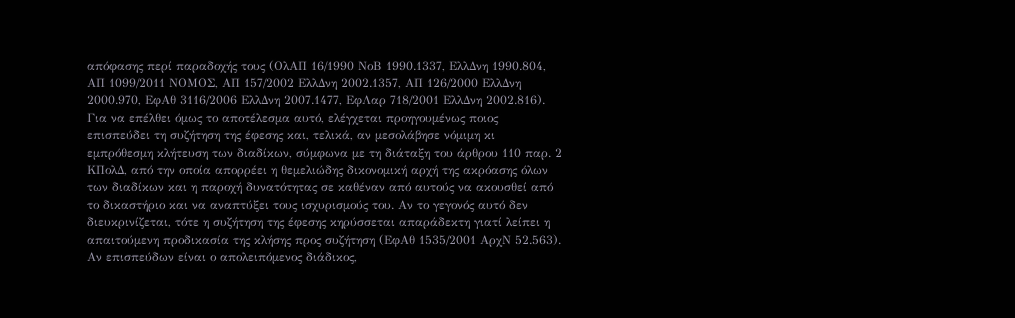απόφασης περί παραδοχής τους (ΟλΑΠ 16/1990 ΝοΒ 1990.1337, ΕλλΔνη 1990.804, ΑΠ 1099/2011 ΝΟΜΟΣ, ΑΠ 157/2002 ΕλλΔνη 2002.1357, ΑΠ 126/2000 ΕλλΔνη 2000.970, ΕφΑθ 3116/2006 ΕλλΔνη 2007.1477, ΕφΛαρ 718/2001 ΕλλΔνη 2002.816). Για να επέλθει όμως το αποτέλεσμα αυτό, ελέγχεται προηγουμένως ποιος επισπεύδει τη συζήτηση της έφεσης και, τελικά, αν μεσολάβησε νόμιμη κι εμπρόθεσμη κλήτευση των διαδίκων, σύμφωνα με τη διάταξη του άρθρου 110 παρ. 2 ΚΠολΔ, από την οποία απορρέει η θεμελιώδης δικονομική αρχή της ακρόασης όλων των διαδίκων και η παροχή δυνατότητας σε καθέναν από αυτούς να ακουσθεί από το δικαστήριο και να αναπτύξει τους ισχυρισμούς του. Αν το γεγονός αυτό δεν διευκρινίζεται, τότε η συζήτηση της έφεσης κηρύσσεται απαράδεκτη γιατί λείπει η απαιτούμενη προδικασία της κλήσης προς συζήτηση (ΕφΑθ 1535/2001 ΑρχΝ 52.563). Αν επισπεύδων είναι ο απολειπόμενος διάδικος,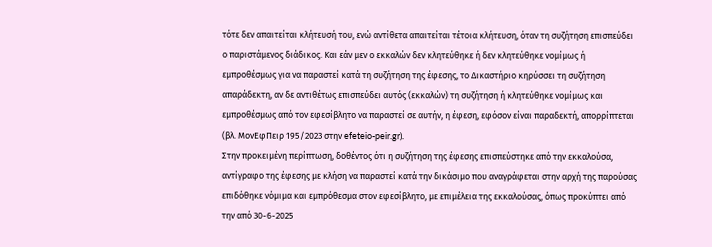τότε δεν απαιτείται κλήτευσή του, ενώ αντίθετα απαιτείται τέτοια κλήτευση, όταν τη συζήτηση επισπεύδει ο παριστάμενος διάδικος. Και εάν μεν ο εκκαλών δεν κλητεύθηκε ή δεν κλητεύθηκε νομίμως ή εμπροθέσμως για να παραστεί κατά τη συζήτηση της έφεσης, το Δικαστήριο κηρύσσει τη συζήτηση απαράδεκτη, αν δε αντιθέτως επισπεύδει αυτός (εκκαλών) τη συζήτηση ή κλητεύθηκε νομίμως και εμπροθέσμως από τον εφεσίβλητο να παραστεί σε αυτήν, η έφεση, εφόσον είναι παραδεκτή, απορρίπτεται (βλ. ΜονΕφΠειρ 195/2023 στην efeteio-peir.gr).
Στην προκειμένη περίπτωση, δοθέντος ότι η συζήτηση της έφεσης επισπεύστηκε από την εκκαλούσα, αντίγραφο της έφεσης με κλήση να παραστεί κατά την δικάσιμο που αναγράφεται στην αρχή της παρούσας επιδόθηκε νόμιμα και εμπρόθεσμα στον εφεσίβλητο, με επιμέλεια της εκκαλούσας, όπως προκύπτει από την από 30-6-2025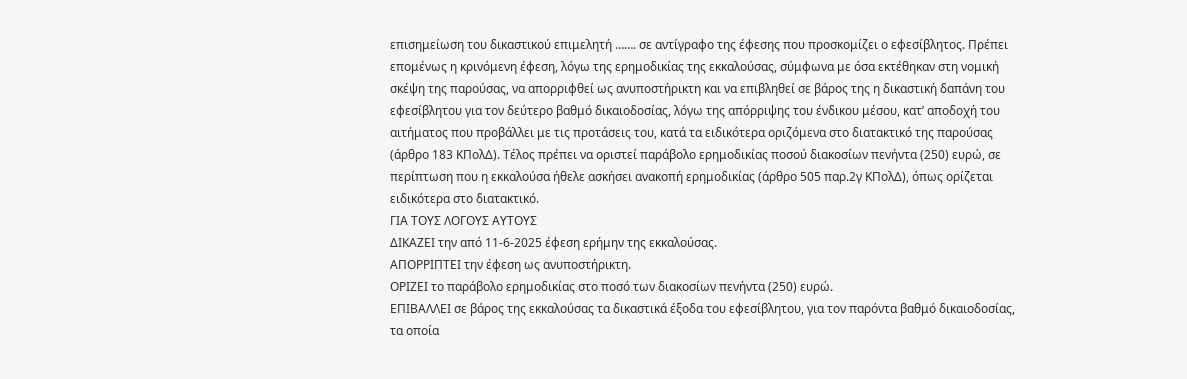επισημείωση του δικαστικού επιμελητή ……. σε αντίγραφο της έφεσης που προσκομίζει ο εφεσίβλητος. Πρέπει επομένως η κρινόμενη έφεση, λόγω της ερημοδικίας της εκκαλούσας, σύμφωνα με όσα εκτέθηκαν στη νομική σκέψη της παρούσας, να απορριφθεί ως ανυποστήρικτη και να επιβληθεί σε βάρος της η δικαστική δαπάνη του εφεσίβλητου για τον δεύτερο βαθμό δικαιοδοσίας, λόγω της απόρριψης του ένδικου μέσου, κατ’ αποδοχή του αιτήματος που προβάλλει με τις προτάσεις του, κατά τα ειδικότερα οριζόμενα στο διατακτικό της παρούσας (άρθρο 183 ΚΠολΔ). Τέλος πρέπει να οριστεί παράβολο ερημοδικίας ποσού διακοσίων πενήντα (250) ευρώ, σε περίπτωση που η εκκαλούσα ήθελε ασκήσει ανακοπή ερημοδικίας (άρθρο 505 παρ.2γ ΚΠολΔ), όπως ορίζεται ειδικότερα στο διατακτικό.
ΓΙΑ ΤΟΥΣ ΛΟΓΟΥΣ ΑΥΤΟΥΣ
ΔΙΚΑΖΕΙ την από 11-6-2025 έφεση ερήμην της εκκαλούσας.
ΑΠΟΡΡΙΠΤΕΙ την έφεση ως ανυποστήρικτη.
ΟΡΙΖΕΙ το παράβολο ερημοδικίας στο ποσό των διακοσίων πενήντα (250) ευρώ.
ΕΠΙΒΑΛΛΕΙ σε βάρος της εκκαλούσας τα δικαστικά έξοδα του εφεσίβλητου, για τον παρόντα βαθμό δικαιοδοσίας, τα οποία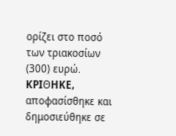ορίζει στο ποσό των τριακοσίων (300) ευρώ.
KPIΘHKE, αποφασίσθηκε και δημοσιεύθηκε σε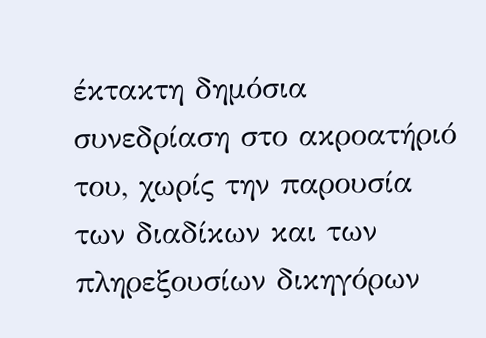έκτακτη δημόσια συνεδρίαση στο ακροατήριό του, χωρίς την παρουσία των διαδίκων και των πληρεξουσίων δικηγόρων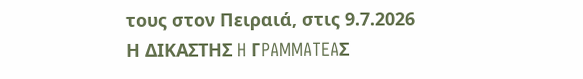τους στον Πειραιά, στις 9.7.2026
Η ΔΙΚΑΣΤΗΣ H ΓPAMMATEAΣ